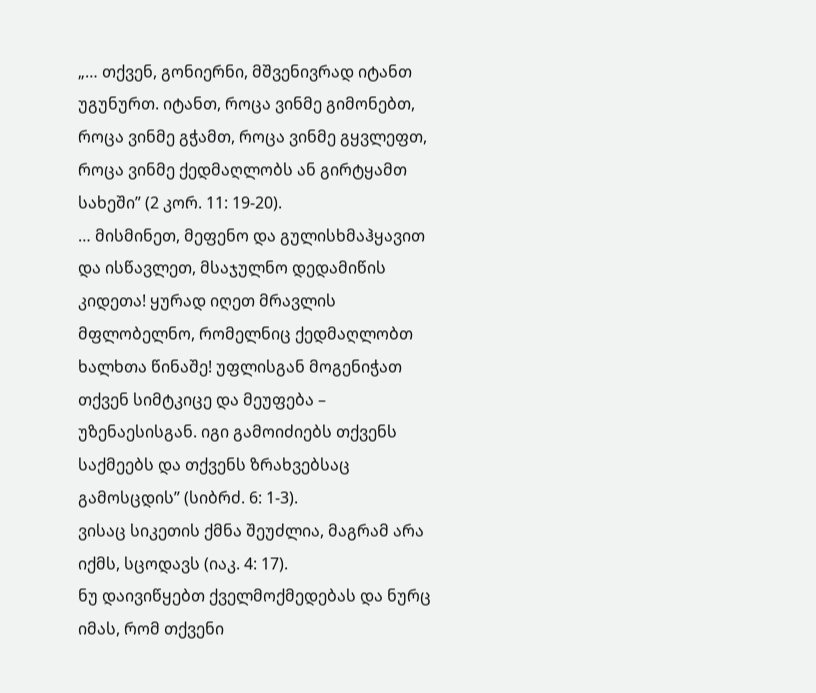„… თქვენ, გონიერნი, მშვენივრად იტანთ უგუნურთ. იტანთ, როცა ვინმე გიმონებთ, როცა ვინმე გჭამთ, როცა ვინმე გყვლეფთ, როცა ვინმე ქედმაღლობს ან გირტყამთ სახეში” (2 კორ. 11: 19-20).
… მისმინეთ, მეფენო და გულისხმაჰყავით და ისწავლეთ, მსაჯულნო დედამიწის კიდეთა! ყურად იღეთ მრავლის მფლობელნო, რომელნიც ქედმაღლობთ ხალხთა წინაშე! უფლისგან მოგენიჭათ თქვენ სიმტკიცე და მეუფება – უზენაესისგან. იგი გამოიძიებს თქვენს საქმეებს და თქვენს ზრახვებსაც გამოსცდის” (სიბრძ. 6: 1-3).
ვისაც სიკეთის ქმნა შეუძლია, მაგრამ არა იქმს, სცოდავს (იაკ. 4: 17).
ნუ დაივიწყებთ ქველმოქმედებას და ნურც იმას, რომ თქვენი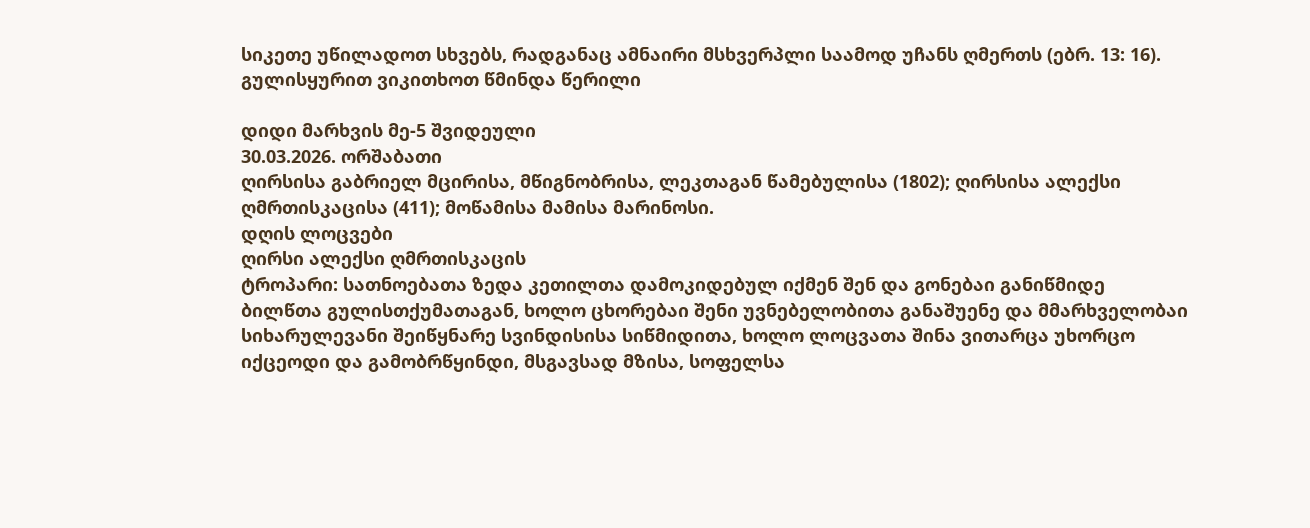სიკეთე უწილადოთ სხვებს, რადგანაც ამნაირი მსხვერპლი საამოდ უჩანს ღმერთს (ებრ. 13: 16).
გულისყურით ვიკითხოთ წმინდა წერილი

დიდი მარხვის მე-5 შვიდეული
30.03.2026. ორშაბათი
ღირსისა გაბრიელ მცირისა, მწიგნობრისა, ლეკთაგან წამებულისა (1802); ღირსისა ალექსი ღმრთისკაცისა (411); მოწამისა მამისა მარინოსი.
დღის ლოცვები
ღირსი ალექსი ღმრთისკაცის
ტროპარი: სათნოებათა ზედა კეთილთა დამოკიდებულ იქმენ შენ და გონებაი განიწმიდე ბილწთა გულისთქუმათაგან, ხოლო ცხორებაი შენი უვნებელობითა განაშუენე და მმარხველობაი სიხარულევანი შეიწყნარე სვინდისისა სიწმიდითა, ხოლო ლოცვათა შინა ვითარცა უხორცო იქცეოდი და გამობრწყინდი, მსგავსად მზისა, სოფელსა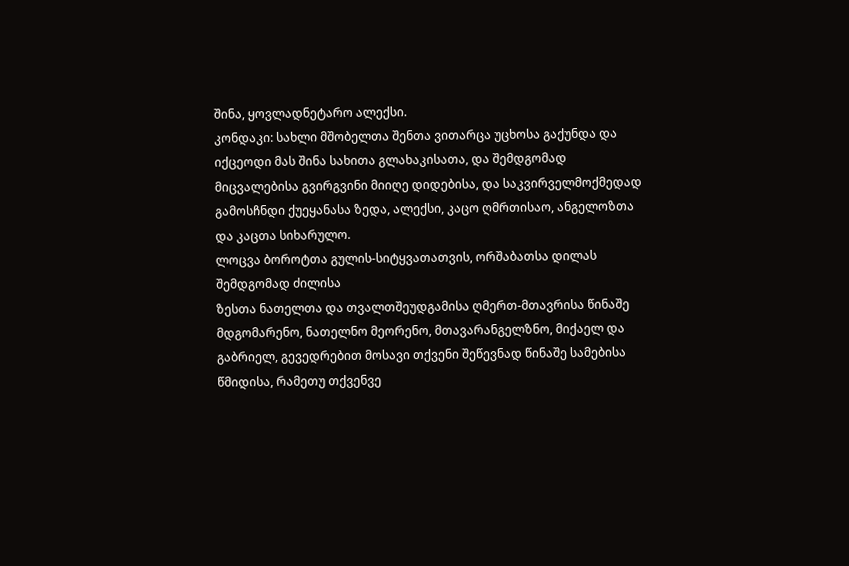შინა, ყოვლადნეტარო ალექსი.
კონდაკი: სახლი მშობელთა შენთა ვითარცა უცხოსა გაქუნდა და იქცეოდი მას შინა სახითა გლახაკისათა, და შემდგომად მიცვალებისა გვირგვინი მიიღე დიდებისა, და საკვირველმოქმედად გამოსჩნდი ქუეყანასა ზედა, ალექსი, კაცო ღმრთისაო, ანგელოზთა და კაცთა სიხარულო.
ლოცვა ბოროტთა გულის-სიტყვათათვის, ორშაბათსა დილას შემდგომად ძილისა
ზესთა ნათელთა და თვალთშეუდგამისა ღმერთ-მთავრისა წინაშე მდგომარენო, ნათელნო მეორენო, მთავარანგელზნო, მიქაელ და გაბრიელ, გევედრებით მოსავი თქვენი შეწევნად წინაშე სამებისა წმიდისა, რამეთუ თქვენვე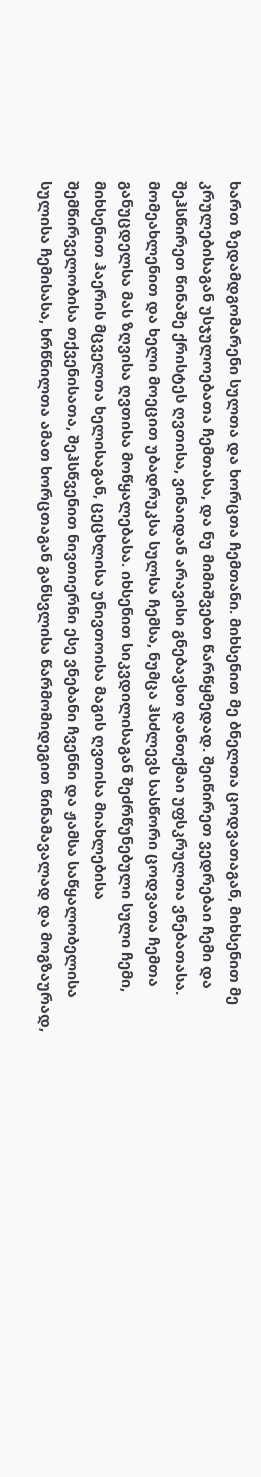ხართ ზედამდგომარენი სულთა და ხორცთა ჩემთანი. მიხსენით მე ბნელთა ცოდვათაგან, მიხსენით მე კრულებისაგან უსჯულოებათა ჩემთასა, და ნუ მიმიშვებთ წარწყმედად. შეიწირეთ ვედრებაი ჩემი და შეჰსწირეთ წინაშე ქრისტეს ღვთისა, ვინაიდან არავისი გნებავსთ დანთქმაი უფსკრულთა ვნებათასა. მომეახლენით და ხელი მოეცით უბადრუკსა სულსა ჩემსა, ნუმცა ჰსძლევს სასწორი ცოდვათა ჩემთა განუცდელსა მას ზღვისა ღვთისა მოწყალებასა. იხსენით სიკვდილისაგან შეძრწუნებული სული ჩემი, მიხსენით ჰაერის მცველთა ხელისაგან, ცეცხლისა უნივთოისა მაგის ღვთისა მიახლებისა შემწირველობისა თქვენისათა, შეჰსწვენით ნივთიერნი ესე ვნებანი ჩვენნი და ჟამსა საწყალობელისა სულისა ჩემისასა, ხრწნილთა ამათ ხორცთაგან განსვლისა წარმომიდეგით წინამავალად და მოგზაურად,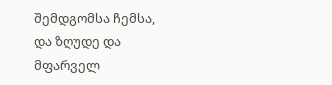შემდგომსა ჩემსა, და ზღუდე და მფარველ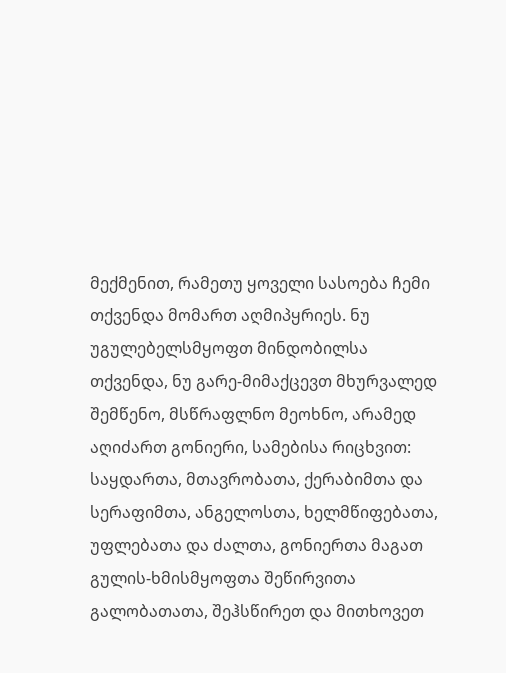მექმენით, რამეთუ ყოველი სასოება ჩემი თქვენდა მომართ აღმიპყრიეს. ნუ უგულებელსმყოფთ მინდობილსა თქვენდა, ნუ გარე-მიმაქცევთ მხურვალედ შემწენო, მსწრაფლნო მეოხნო, არამედ აღიძართ გონიერი, სამებისა რიცხვით: საყდართა, მთავრობათა, ქერაბიმთა და სერაფიმთა, ანგელოსთა, ხელმწიფებათა, უფლებათა და ძალთა, გონიერთა მაგათ გულის-ხმისმყოფთა შეწირვითა გალობათათა, შეჰსწირეთ და მითხოვეთ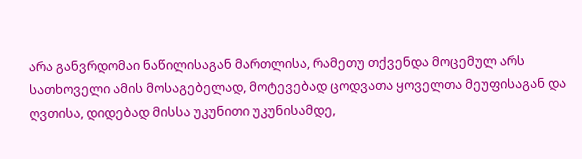არა განვრდომაი ნაწილისაგან მართლისა, რამეთუ თქვენდა მოცემულ არს სათხოველი ამის მოსაგებელად, მოტევებად ცოდვათა ყოველთა მეუფისაგან და ღვთისა, დიდებად მისსა უკუნითი უკუნისამდე,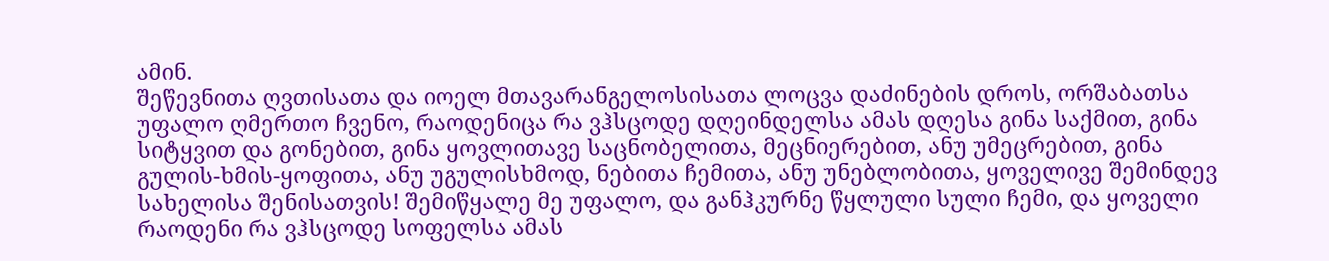ამინ.
შეწევნითა ღვთისათა და იოელ მთავარანგელოსისათა ლოცვა დაძინების დროს, ორშაბათსა
უფალო ღმერთო ჩვენო, რაოდენიცა რა ვჰსცოდე დღეინდელსა ამას დღესა გინა საქმით, გინა სიტყვით და გონებით, გინა ყოვლითავე საცნობელითა, მეცნიერებით, ანუ უმეცრებით, გინა გულის-ხმის-ყოფითა, ანუ უგულისხმოდ, ნებითა ჩემითა, ანუ უნებლობითა, ყოველივე შემინდევ სახელისა შენისათვის! შემიწყალე მე უფალო, და განჰკურნე წყლული სული ჩემი, და ყოველი რაოდენი რა ვჰსცოდე სოფელსა ამას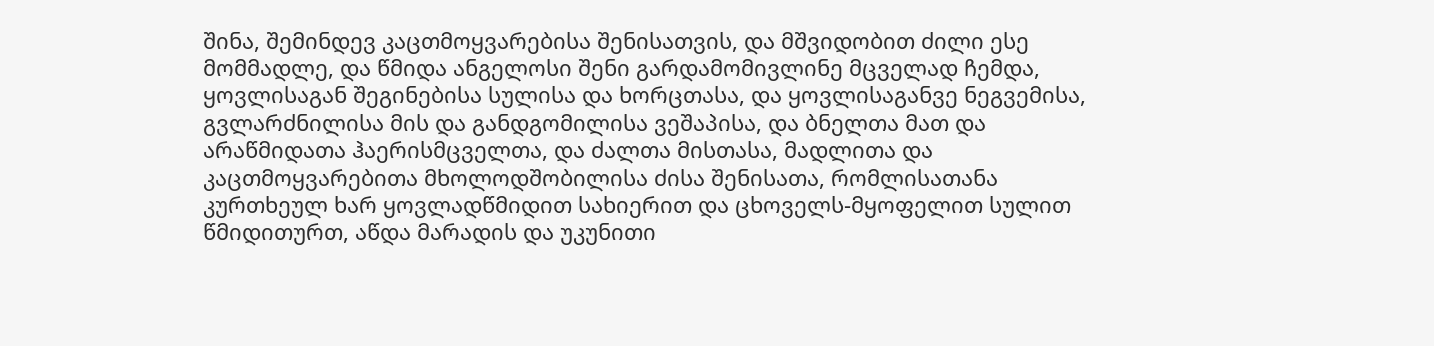შინა, შემინდევ კაცთმოყვარებისა შენისათვის, და მშვიდობით ძილი ესე მომმადლე, და წმიდა ანგელოსი შენი გარდამომივლინე მცველად ჩემდა, ყოვლისაგან შეგინებისა სულისა და ხორცთასა, და ყოვლისაგანვე ნეგვემისა, გვლარძნილისა მის და განდგომილისა ვეშაპისა, და ბნელთა მათ და არაწმიდათა ჰაერისმცველთა, და ძალთა მისთასა, მადლითა და კაცთმოყვარებითა მხოლოდშობილისა ძისა შენისათა, რომლისათანა კურთხეულ ხარ ყოვლადწმიდით სახიერით და ცხოველს-მყოფელით სულით წმიდითურთ, აწდა მარადის და უკუნითი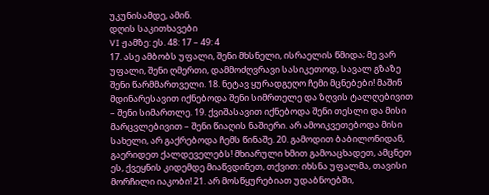უკუნისამდე, ამინ.
დღის საკითხავები
VI ჟამზე: ეს. 48: 17 – 49: 4
17. ასე ამბობს უფალი, შენი მხსნელი, ისრაელის წმიდა; მე ვარ უფალი, შენი ღმერთი, დამმოძღვრავი სასიკეთოდ, სავალ გზაზე შენი წარმმართველი. 18. ნეტავ ყურადგეღო ჩემი მცნებები! მაშინ მდინარესავით იქნებოდა შენი სიმრთელე და ზღვის ტალღებივით – შენი სიმართლე. 19. ქვიშასავით იქნებოდა შენი თესლი და მისი მარცვლებივით – შენი წიაღის ნაშიერი. არ ამოიკვეთებოდა მისი სახელი, არ გაქრებოდა ჩემს წინაშე. 20. გამოდით ბაბილონიდან, გაერიდეთ ქალდეველებს! მხიარული ხმით გამოაცხადეთ, ამცნეთ ეს, ქვეყნის კიდემდე მიაწვდინეთ, თქვით: იხსნა უფალმა, თავისი მორჩილი იაკობი! 21. არ მოსწყურებიათ უდაბნოებში,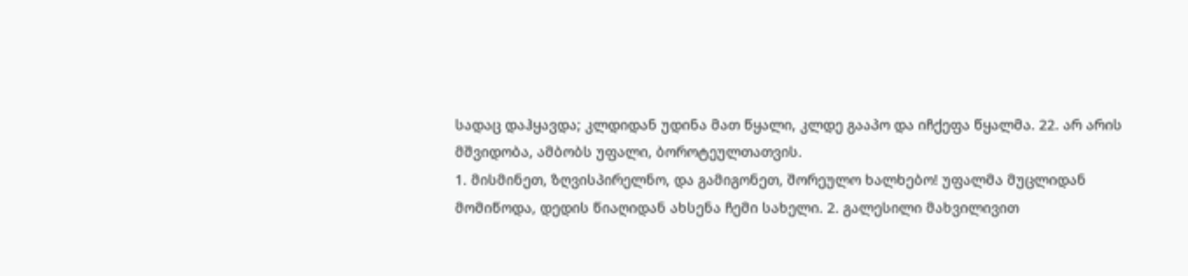სადაც დაჰყავდა; კლდიდან უდინა მათ წყალი, კლდე გააპო და იჩქეფა წყალმა. 22. არ არის მშვიდობა, ამბობს უფალი, ბოროტეულთათვის.
1. მისმინეთ, ზღვისპირელნო, და გამიგონეთ, შორეულო ხალხებო! უფალმა მუცლიდან მომიწოდა, დედის წიაღიდან ახსენა ჩემი სახელი. 2. გალესილი მახვილივით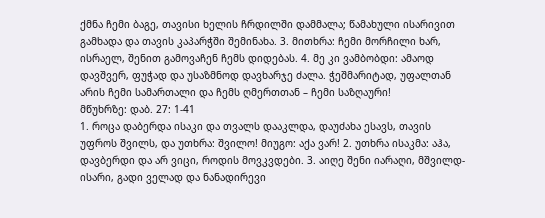ქმნა ჩემი ბაგე, თავისი ხელის ჩრდილში დამმალა; წამახული ისარივით გამხადა და თავის კაპარჭში შემინახა. 3. მითხრა: ჩემი მორჩილი ხარ, ისრაელ, შენით გამოვაჩენ ჩემს დიდებას. 4. მე კი ვამბობდი: ამაოდ დავშვერ, ფუჭად და უსაზმნოდ დავხარჯე ძალა. ჭეშმარიტად, უფალთან არის ჩემი სამართალი და ჩემს ღმერთთან – ჩემი საზღაური!
მწუხრზე: დაბ. 27: 1-41
1. როცა დაბერდა ისაკი და თვალს დააკლდა, დაუძახა ესავს, თავის უფროს შვილს, და უთხრა: შვილო! მიუგო: აქა ვარ! 2. უთხრა ისაკმა: აჰა, დავბერდი და არ ვიცი, როდის მოვკვდები. 3. აიღე შენი იარაღი, მშვილდ-ისარი, გადი ველად და ნანადირევი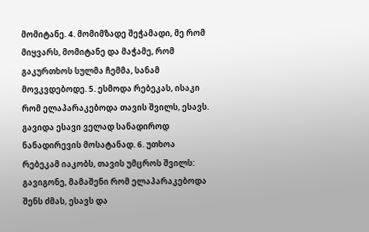მომიტანე. 4. მომიმზადე შეჭამადი, მე რომ მიყვარს, მომიტანე და მაჭამე, რომ გაკურთხოს სულმა ჩემმა, სანამ მოვკვდებოდე. 5. ესმოდა რებეკას, ისაკი რომ ელაპარაკებოდა თავის შვილს, ესავს. გავიდა ესავი ველად სანადიროდ ნანადირევის მოსატანად. 6. უთხოა რებეკამ იაკობს, თავის უმცროს შვილს: გავიგონე, მამაშენი რომ ელაპარაკებოდა შენს ძმას, ესავს და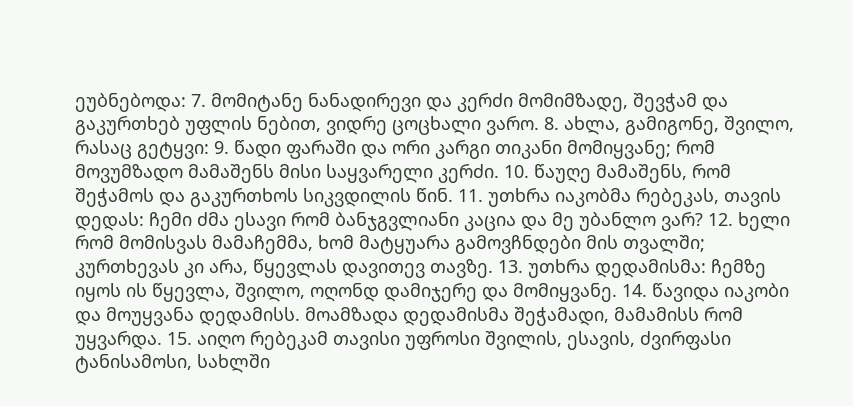ეუბნებოდა: 7. მომიტანე ნანადირევი და კერძი მომიმზადე, შევჭამ და გაკურთხებ უფლის ნებით, ვიდრე ცოცხალი ვარო. 8. ახლა, გამიგონე, შვილო, რასაც გეტყვი: 9. წადი ფარაში და ორი კარგი თიკანი მომიყვანე; რომ მოვუმზადო მამაშენს მისი საყვარელი კერძი. 10. წაუღე მამაშენს, რომ შეჭამოს და გაკურთხოს სიკვდილის წინ. 11. უთხრა იაკობმა რებეკას, თავის დედას: ჩემი ძმა ესავი რომ ბანჯგვლიანი კაცია და მე უბანლო ვარ? 12. ხელი რომ მომისვას მამაჩემმა, ხომ მატყუარა გამოვჩნდები მის თვალში; კურთხევას კი არა, წყევლას დავითევ თავზე. 13. უთხრა დედამისმა: ჩემზე იყოს ის წყევლა, შვილო, ოღონდ დამიჯერე და მომიყვანე. 14. წავიდა იაკობი და მოუყვანა დედამისს. მოამზადა დედამისმა შეჭამადი, მამამისს რომ უყვარდა. 15. აიღო რებეკამ თავისი უფროსი შვილის, ესავის, ძვირფასი ტანისამოსი, სახლში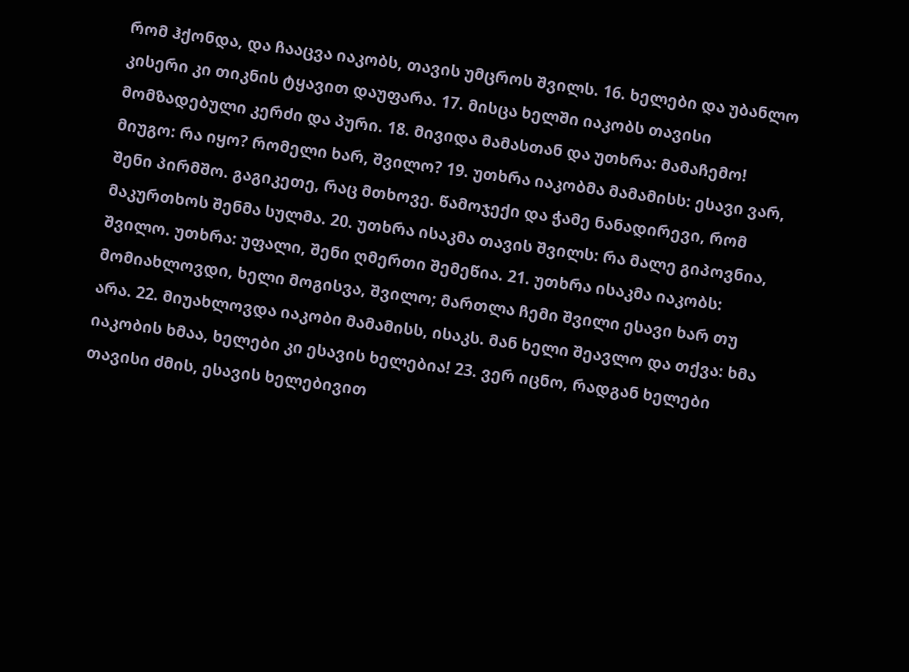რომ ჰქონდა, და ჩააცვა იაკობს, თავის უმცროს შვილს. 16. ხელები და უბანლო კისერი კი თიკნის ტყავით დაუფარა. 17. მისცა ხელში იაკობს თავისი მომზადებული კერძი და პური. 18. მივიდა მამასთან და უთხრა: მამაჩემო! მიუგო: რა იყო? რომელი ხარ, შვილო? 19. უთხრა იაკობმა მამამისს: ესავი ვარ, შენი პირმშო. გაგიკეთე, რაც მთხოვე. წამოჯექი და ჭამე ნანადირევი, რომ მაკურთხოს შენმა სულმა. 20. უთხრა ისაკმა თავის შვილს: რა მალე გიპოვნია, შვილო. უთხრა: უფალი, შენი ღმერთი შემეწია. 21. უთხრა ისაკმა იაკობს: მომიახლოვდი, ხელი მოგისვა, შვილო; მართლა ჩემი შვილი ესავი ხარ თუ არა. 22. მიუახლოვდა იაკობი მამამისს, ისაკს. მან ხელი შეავლო და თქვა: ხმა იაკობის ხმაა, ხელები კი ესავის ხელებია! 23. ვერ იცნო, რადგან ხელები თავისი ძმის, ესავის ხელებივით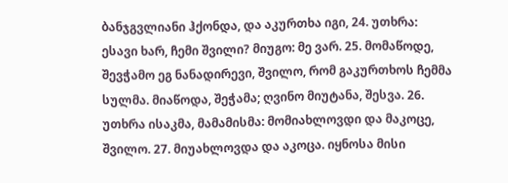ბანჯგვლიანი ჰქონდა, და აკურთხა იგი, 24. უთხრა: ესავი ხარ, ჩემი შვილი? მიუგო: მე ვარ. 25. მომაწოდე, შევჭამო ეგ ნანადირევი, შვილო, რომ გაკურთხოს ჩემმა სულმა. მიაწოდა, შეჭამა; ღვინო მიუტანა, შესვა. 26. უთხრა ისაკმა, მამამისმა: მომიახლოვდი და მაკოცე, შვილო. 27. მიუახლოვდა და აკოცა. იყნოსა მისი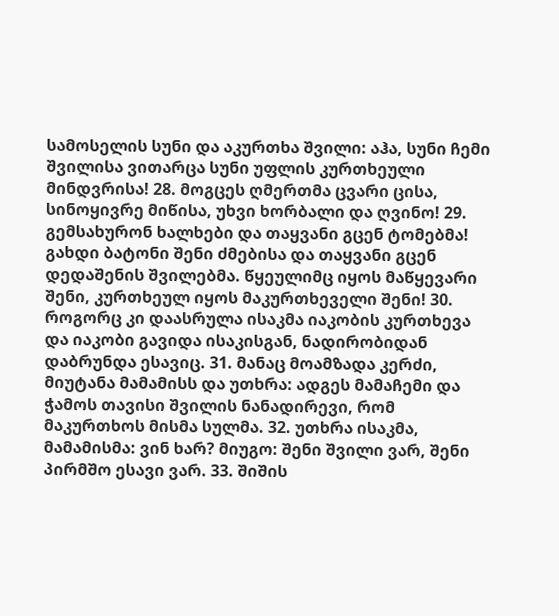სამოსელის სუნი და აკურთხა შვილი: აჰა, სუნი ჩემი შვილისა ვითარცა სუნი უფლის კურთხეული მინდვრისა! 28. მოგცეს ღმერთმა ცვარი ცისა, სინოყივრე მიწისა, უხვი ხორბალი და ღვინო! 29. გემსახურონ ხალხები და თაყვანი გცენ ტომებმა! გახდი ბატონი შენი ძმებისა და თაყვანი გცენ დედაშენის შვილებმა. წყეულიმც იყოს მაწყევარი შენი, კურთხეულ იყოს მაკურთხეველი შენი! 30. როგორც კი დაასრულა ისაკმა იაკობის კურთხევა და იაკობი გავიდა ისაკისგან, ნადირობიდან დაბრუნდა ესავიც. 31. მანაც მოამზადა კერძი, მიუტანა მამამისს და უთხრა: ადგეს მამაჩემი და ჭამოს თავისი შვილის ნანადირევი, რომ მაკურთხოს მისმა სულმა. 32. უთხრა ისაკმა, მამამისმა: ვინ ხარ? მიუგო: შენი შვილი ვარ, შენი პირმშო ესავი ვარ. 33. შიშის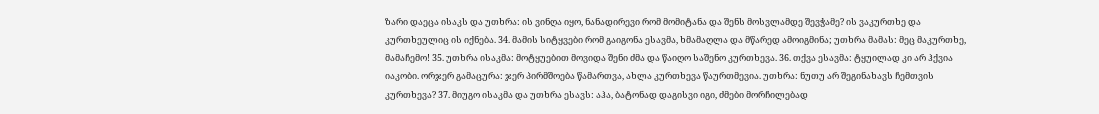ზარი დაეცა ისაკს და უთხრა: ის ვინღა იყო, ნანადირევი რომ მომიტანა და შენს მოსვლამდე შევჭამე? ის ვაკურთხე და კურთხეულიც ის იქნება. 34. მამის სიტყვები რომ გაიგონა ესავმა, ხმამაღლა და მწარედ ამოიგმინა; უთხრა მამას: მეც მაკურთხე, მამაჩემო! 35. უთხრა ისაკმა: მოტყუებით მოვიდა შენი ძმა და წაიღო საშენო კურთხევა. 36. თქვა ესავმა: ტყუილად კი არ ჰქვია იაკობი. ორჯერ გამაცურა: ჯერ პირმშოება წამართვა, ახლა კურთხევა წაურთმევია. უთხრა: ნუთუ არ შეგინახავს ჩემთვის კურთხევა? 37. მიუგო ისაკმა და უთხრა ესავს: აჰა, ბატონად დაგისვი იგი, ძმები მორჩილებად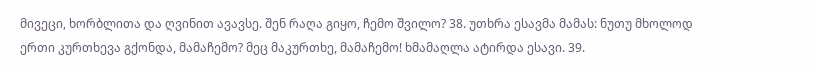მივეცი, ხორბლითა და ღვინით ავავსე. შენ რაღა გიყო, ჩემო შვილო? 38. უთხრა ესავმა მამას: ნუთუ მხოლოდ ერთი კურთხევა გქონდა, მამაჩემო? მეც მაკურთხე, მამაჩემო! ხმამაღლა ატირდა ესავი. 39.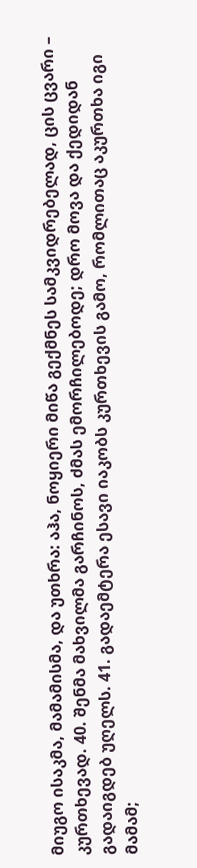მიუგო ისაკმა, მამამისმა, და უთხრა: აჰა, ნოყიერი მიწა გექმნეს სამკვიდრებელად, ცის ცვარი – კურთხევად. 40. შენმა მახვილმა გარჩინოს, ძმას ემორჩილებოდე; დრო მოვა და ქედიდან გადაიგდებ უღელს. 41. გადაემტერა ესავი იაკობს კურთხევის გამო, რომლითაც აკურთხა იგი მამამ;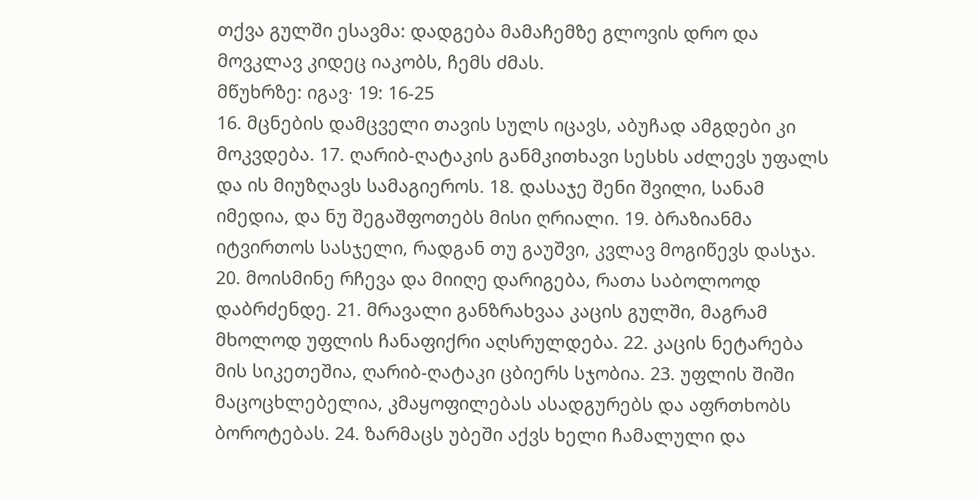თქვა გულში ესავმა: დადგება მამაჩემზე გლოვის დრო და მოვკლავ კიდეც იაკობს, ჩემს ძმას.
მწუხრზე: იგავ· 19: 16-25
16. მცნების დამცველი თავის სულს იცავს, აბუჩად ამგდები კი მოკვდება. 17. ღარიბ-ღატაკის განმკითხავი სესხს აძლევს უფალს და ის მიუზღავს სამაგიეროს. 18. დასაჯე შენი შვილი, სანამ იმედია, და ნუ შეგაშფოთებს მისი ღრიალი. 19. ბრაზიანმა იტვირთოს სასჯელი, რადგან თუ გაუშვი, კვლავ მოგიწევს დასჯა. 20. მოისმინე რჩევა და მიიღე დარიგება, რათა საბოლოოდ დაბრძენდე. 21. მრავალი განზრახვაა კაცის გულში, მაგრამ მხოლოდ უფლის ჩანაფიქრი აღსრულდება. 22. კაცის ნეტარება მის სიკეთეშია, ღარიბ-ღატაკი ცბიერს სჯობია. 23. უფლის შიში მაცოცხლებელია, კმაყოფილებას ასადგურებს და აფრთხობს ბოროტებას. 24. ზარმაცს უბეში აქვს ხელი ჩამალული და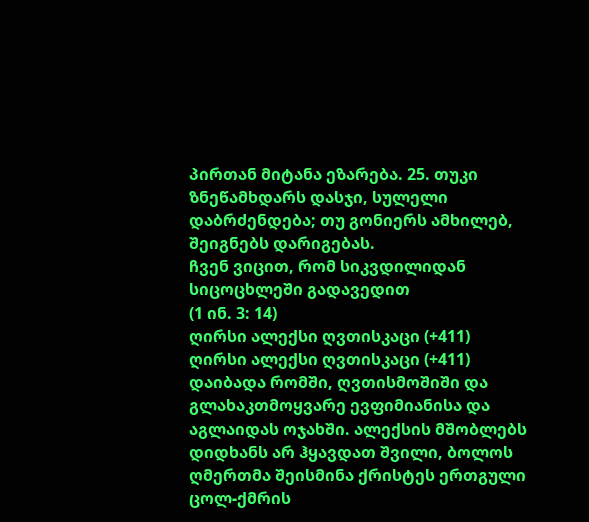პირთან მიტანა ეზარება. 25. თუკი ზნეწამხდარს დასჯი, სულელი დაბრძენდება; თუ გონიერს ამხილებ, შეიგნებს დარიგებას.
ჩვენ ვიცით, რომ სიკვდილიდან სიცოცხლეში გადავედით
(1 ინ. 3: 14)
ღირსი ალექსი ღვთისკაცი (+411)
ღირსი ალექსი ღვთისკაცი (+411) დაიბადა რომში, ღვთისმოშიში და გლახაკთმოყვარე ევფიმიანისა და აგლაიდას ოჯახში. ალექსის მშობლებს დიდხანს არ ჰყავდათ შვილი, ბოლოს ღმერთმა შეისმინა ქრისტეს ერთგული ცოლ-ქმრის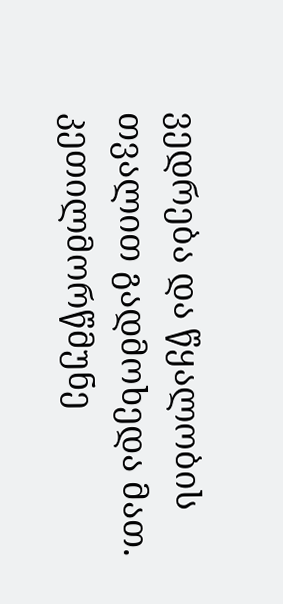ვედრება და წყალობის თვალით გადმოხედა მათ. კეთილმორწმუნე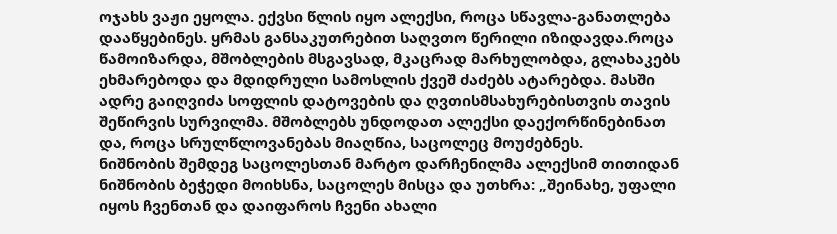ოჯახს ვაჟი ეყოლა. ექვსი წლის იყო ალექსი, როცა სწავლა-განათლება დააწყებინეს. ყრმას განსაკუთრებით საღვთო წერილი იზიდავდა.როცა წამოიზარდა, მშობლების მსგავსად, მკაცრად მარხულობდა, გლახაკებს ეხმარებოდა და მდიდრული სამოსლის ქვეშ ძაძებს ატარებდა. მასში ადრე გაიღვიძა სოფლის დატოვების და ღვთისმსახურებისთვის თავის შეწირვის სურვილმა. მშობლებს უნდოდათ ალექსი დაექორწინებინათ და, როცა სრულწლოვანებას მიაღწია, საცოლეც მოუძებნეს.
ნიშნობის შემდეგ საცოლესთან მარტო დარჩენილმა ალექსიმ თითიდან ნიშნობის ბეჭედი მოიხსნა, საცოლეს მისცა და უთხრა: „შეინახე, უფალი იყოს ჩვენთან და დაიფაროს ჩვენი ახალი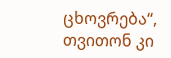ცხოვრება“, თვითონ კი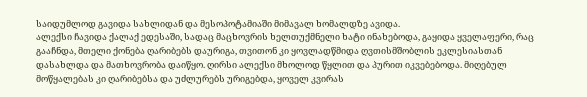საიდუმლოდ გავიდა სახლიდან და მესოპოტამიაში მიმავალ ხომალდზე ავიდა.
ალექსი ჩავიდა ქალაქ ედესაში, სადაც მაცხოვრის ხელთუქმნელი ხატი ინახებოდა, გაყიდა ყველაფერი, რაც გააჩნდა, მთელი ქონება ღარიბებს დაურიგა, თვითონ კი ყოვლადწმიდა ღვთისმშობლის ეკლესიასთან დასახლდა და მათხოვრობა დაიწყო. ღირსი ალექსი მხოლოდ წყლით და პურით იკვებებოდა. მიღებულ მოწყალებას კი ღარიბებსა და უძლურებს ურიგებდა, ყოველ კვირას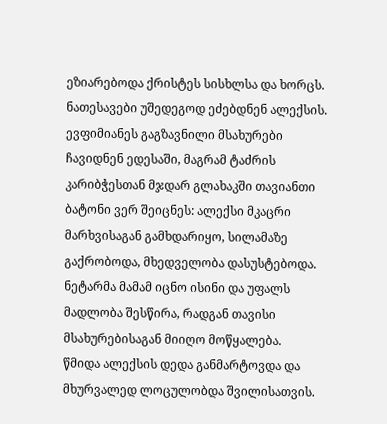ეზიარებოდა ქრისტეს სისხლსა და ხორცს.
ნათესავები უშედეგოდ ეძებდნენ ალექსის. ევფიმიანეს გაგზავნილი მსახურები ჩავიდნენ ედესაში, მაგრამ ტაძრის კარიბჭესთან მჯდარ გლახაკში თავიანთი ბატონი ვერ შეიცნეს: ალექსი მკაცრი მარხვისაგან გამხდარიყო, სილამაზე გაქრობოდა, მხედველობა დასუსტებოდა. ნეტარმა მამამ იცნო ისინი და უფალს მადლობა შესწირა, რადგან თავისი მსახურებისაგან მიიღო მოწყალება.
წმიდა ალექსის დედა განმარტოვდა და მხურვალედ ლოცულობდა შვილისათვის.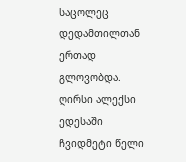საცოლეც დედამთილთან ერთად გლოვობდა.
ღირსი ალექსი ედესაში ჩვიდმეტი წელი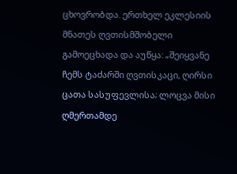ცხოვრობდა. ერთხელ ეკლესიის მნათეს ღვთისმშობელი გამოეცხადა და აუწყა: „შეიყვანე ჩემს ტაძარში ღვთისკაცი, ღირსი ცათა სასუფევლისა; ლოცვა მისი ღმერთამდე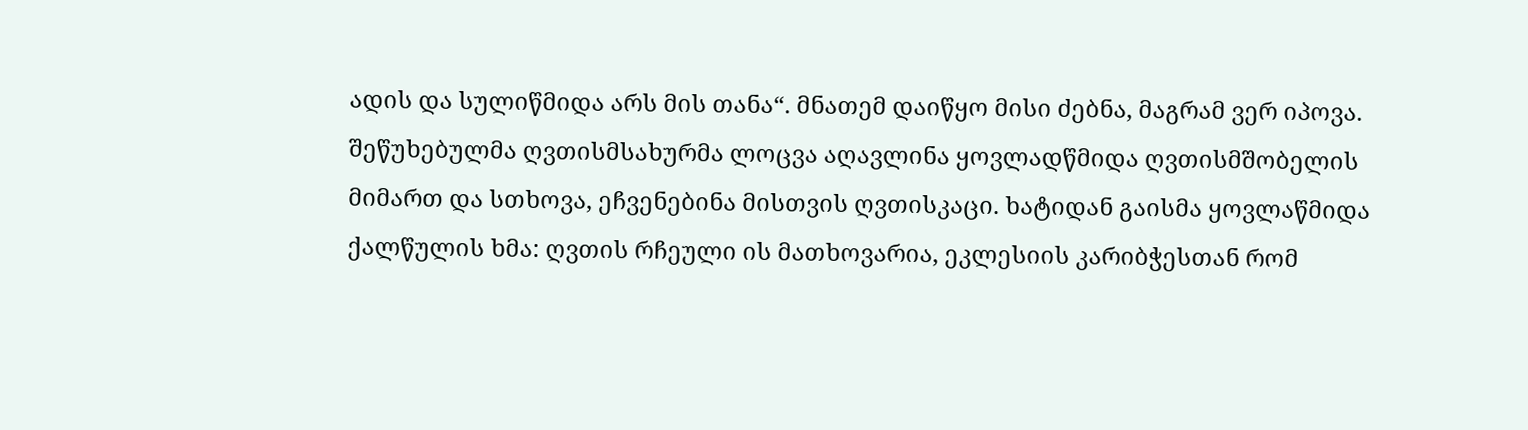ადის და სულიწმიდა არს მის თანა“. მნათემ დაიწყო მისი ძებნა, მაგრამ ვერ იპოვა. შეწუხებულმა ღვთისმსახურმა ლოცვა აღავლინა ყოვლადწმიდა ღვთისმშობელის მიმართ და სთხოვა, ეჩვენებინა მისთვის ღვთისკაცი. ხატიდან გაისმა ყოვლაწმიდა ქალწულის ხმა: ღვთის რჩეული ის მათხოვარია, ეკლესიის კარიბჭესთან რომ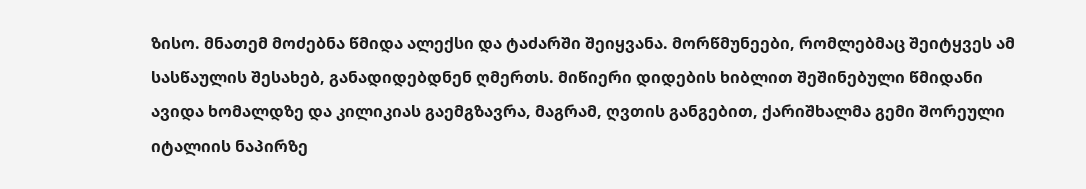ზისო. მნათემ მოძებნა წმიდა ალექსი და ტაძარში შეიყვანა. მორწმუნეები, რომლებმაც შეიტყვეს ამ სასწაულის შესახებ, განადიდებდნენ ღმერთს. მიწიერი დიდების ხიბლით შეშინებული წმიდანი ავიდა ხომალდზე და კილიკიას გაემგზავრა, მაგრამ, ღვთის განგებით, ქარიშხალმა გემი შორეული იტალიის ნაპირზე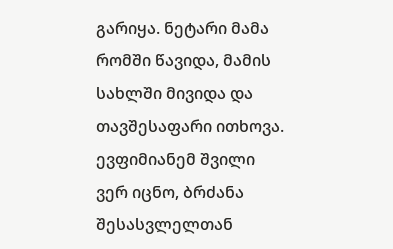გარიყა. ნეტარი მამა რომში წავიდა, მამის სახლში მივიდა და თავშესაფარი ითხოვა. ევფიმიანემ შვილი ვერ იცნო, ბრძანა შესასვლელთან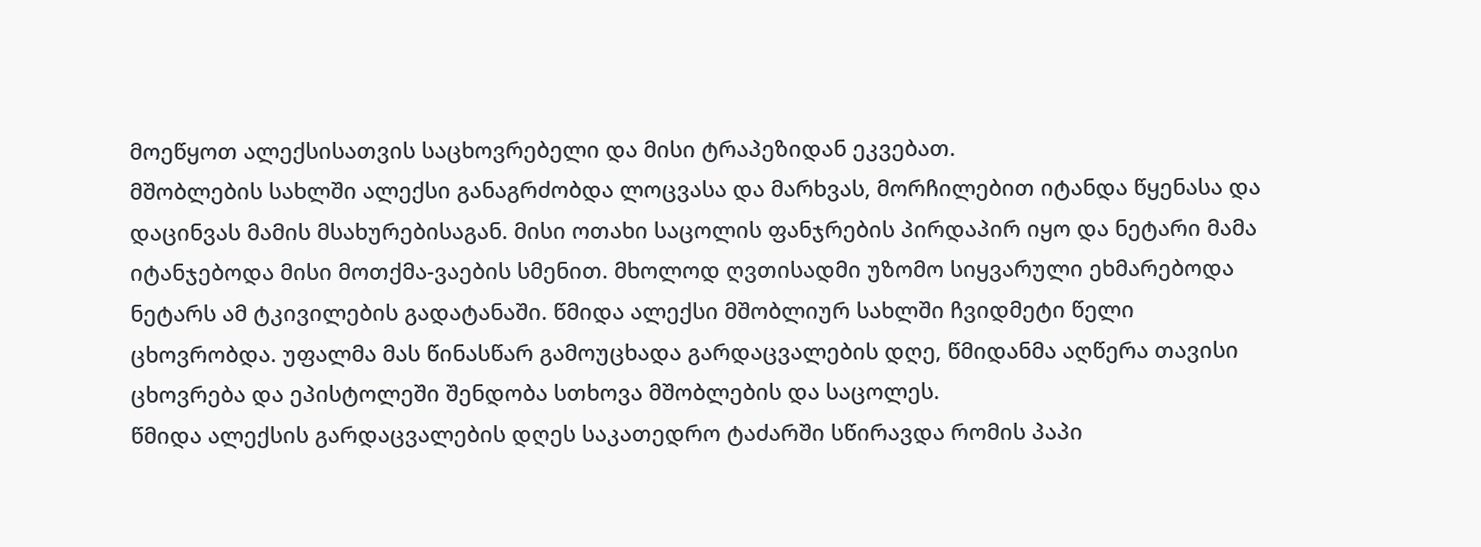მოეწყოთ ალექსისათვის საცხოვრებელი და მისი ტრაპეზიდან ეკვებათ.
მშობლების სახლში ალექსი განაგრძობდა ლოცვასა და მარხვას, მორჩილებით იტანდა წყენასა და დაცინვას მამის მსახურებისაგან. მისი ოთახი საცოლის ფანჯრების პირდაპირ იყო და ნეტარი მამა იტანჯებოდა მისი მოთქმა-ვაების სმენით. მხოლოდ ღვთისადმი უზომო სიყვარული ეხმარებოდა ნეტარს ამ ტკივილების გადატანაში. წმიდა ალექსი მშობლიურ სახლში ჩვიდმეტი წელი ცხოვრობდა. უფალმა მას წინასწარ გამოუცხადა გარდაცვალების დღე, წმიდანმა აღწერა თავისი ცხოვრება და ეპისტოლეში შენდობა სთხოვა მშობლების და საცოლეს.
წმიდა ალექსის გარდაცვალების დღეს საკათედრო ტაძარში სწირავდა რომის პაპი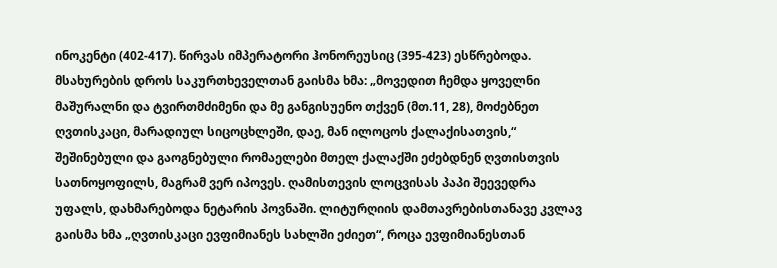ინოკენტი (402-417). წირვას იმპერატორი ჰონორეუსიც (395-423) ესწრებოდა. მსახურების დროს საკურთხეველთან გაისმა ხმა: „მოვედით ჩემდა ყოველნი მაშურალნი და ტვირთმძიმენი და მე განგისუენო თქვენ (მთ.11, 28), მოძებნეთ ღვთისკაცი, მარადიულ სიცოცხლეში, დაე, მან ილოცოს ქალაქისათვის,“ შეშინებული და გაოგნებული რომაელები მთელ ქალაქში ეძებდნენ ღვთისთვის სათნოყოფილს, მაგრამ ვერ იპოვეს. ღამისთევის ლოცვისას პაპი შეევედრა უფალს, დახმარებოდა ნეტარის პოვნაში. ლიტურღიის დამთავრებისთანავე კვლავ გაისმა ხმა „ღვთისკაცი ევფიმიანეს სახლში ეძიეთ“, როცა ევფიმიანესთან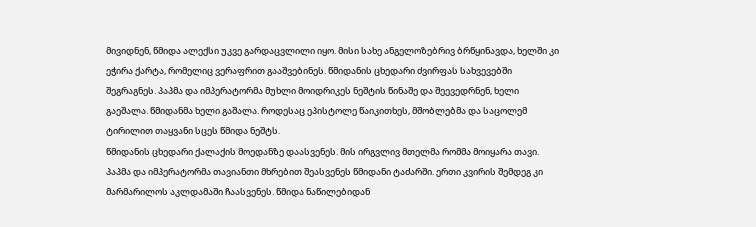მივიდნენ, წმიდა ალექსი უკვე გარდაცვლილი იყო. მისი სახე ანგელოზებრივ ბრწყინავდა, ხელში კი ეჭირა ქარტა, რომელიც ვერაფრით გააშვებინეს. წმიდანის ცხედარი ძვირფას სახვევებში შეგრაგნეს. პაპმა და იმპერატორმა მუხლი მოიდრიკეს ნეშტის წინაშე და შეევედრნენ, ხელი გაეშალა. წმიდანმა ხელი გაშალა. როდესაც ეპისტოლე წაიკითხეს, მშობლებმა და საცოლემ ტირილით თაყვანი სცეს წმიდა ნეშტს.
წმიდანის ცხედარი ქალაქის მოედანზე დაასვენეს. მის ირგვლივ მთელმა რომმა მოიყარა თავი. პაპმა და იმპერატორმა თავიანთი მხრებით შეასვენეს წმიდანი ტაძარში. ერთი კვირის შემდეგ კი მარმარილოს აკლდამაში ჩაასვენეს. წმიდა ნაწილებიდან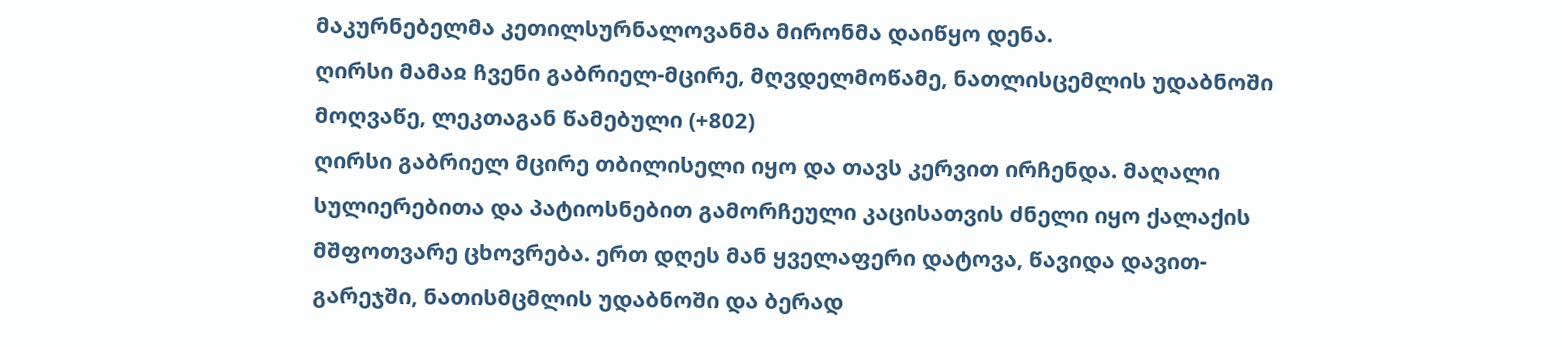მაკურნებელმა კეთილსურნალოვანმა მირონმა დაიწყო დენა.
ღირსი მამაჲ ჩვენი გაბრიელ-მცირე, მღვდელმოწამე, ნათლისცემლის უდაბნოში მოღვაწე, ლეკთაგან წამებული (+802)
ღირსი გაბრიელ მცირე თბილისელი იყო და თავს კერვით ირჩენდა. მაღალი სულიერებითა და პატიოსნებით გამორჩეული კაცისათვის ძნელი იყო ქალაქის მშფოთვარე ცხოვრება. ერთ დღეს მან ყველაფერი დატოვა, წავიდა დავით-გარეჯში, ნათისმცმლის უდაბნოში და ბერად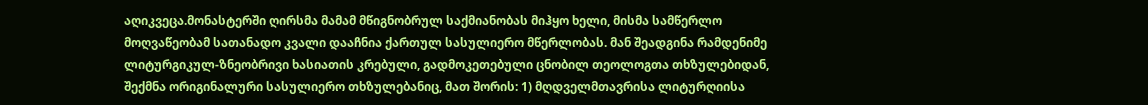აღიკვეცა.მონასტერში ღირსმა მამამ მწიგნობრულ საქმიანობას მიჰყო ხელი, მისმა სამწერლო მოღვაწეობამ სათანადო კვალი დააჩნია ქართულ სასულიერო მწერლობას. მან შეადგინა რამდენიმე ლიტურგიკულ-ზნეობრივი ხასიათის კრებული, გადმოკეთებული ცნობილ თეოლოგთა თხზულებიდან, შექმნა ორიგინალური სასულიერო თხზულებანიც, მათ შორის: 1) მღდველმთავრისა ლიტურღიისა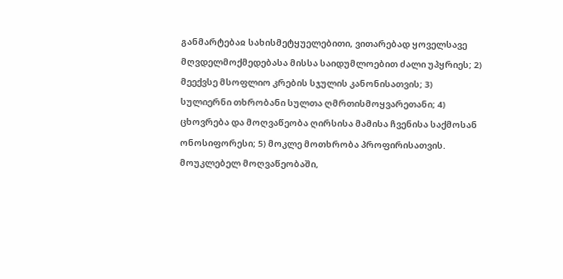განმარტებაჲ სახისმეტყუელებითი, ვითარებად ყოველსავე მღვდელმოქმედებასა მისსა საიდუმლოებით ძალი უპყრიეს; 2) მეექვსე მსოფლიო კრების სჯულის კანონისათვის; 3) სულიერნი თხრობანი სულთა ღმრთისმოყვარეთანი; 4) ცხოვრება და მოღვაწეობა ღირსისა მამისა ჩვენისა საქმოსან ონოსიფორესი; 5) მოკლე მოთხრობა პროფირისათვის.
მოუკლებელ მოღვაწეობაში,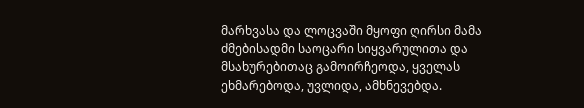მარხვასა და ლოცვაში მყოფი ღირსი მამა ძმებისადმი საოცარი სიყვარულითა და მსახურებითაც გამოირჩეოდა, ყველას ეხმარებოდა, უვლიდა, ამხნევებდა.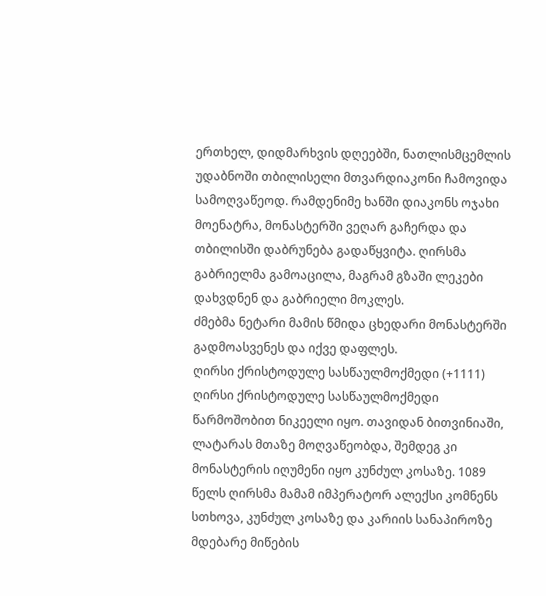ერთხელ, დიდმარხვის დღეებში, ნათლისმცემლის უდაბნოში თბილისელი მთვარდიაკონი ჩამოვიდა სამოღვაწეოდ. რამდენიმე ხანში დიაკონს ოჯახი მოენატრა, მონასტერში ვეღარ გაჩერდა და თბილისში დაბრუნება გადაწყვიტა. ღირსმა გაბრიელმა გამოაცილა, მაგრამ გზაში ლეკები დახვდნენ და გაბრიელი მოკლეს.
ძმებმა ნეტარი მამის წმიდა ცხედარი მონასტერში გადმოასვენეს და იქვე დაფლეს.
ღირსი ქრისტოდულე სასწაულმოქმედი (+1111)
ღირსი ქრისტოდულე სასწაულმოქმედი წარმოშობით ნიკეელი იყო. თავიდან ბითვინიაში, ლატარას მთაზე მოღვაწეობდა, შემდეგ კი მონასტერის იღუმენი იყო კუნძულ კოსაზე. 1089 წელს ღირსმა მამამ იმპერატორ ალექსი კომნენს სთხოვა, კუნძულ კოსაზე და კარიის სანაპიროზე მდებარე მიწების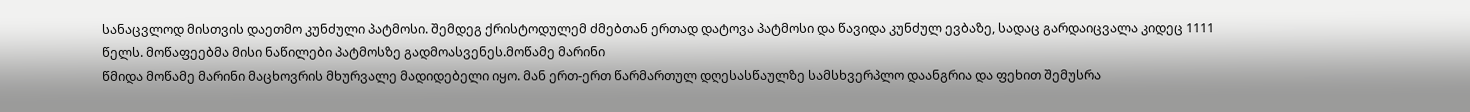სანაცვლოდ მისთვის დაეთმო კუნძული პატმოსი. შემდეგ ქრისტოდულემ ძმებთან ერთად დატოვა პატმოსი და წავიდა კუნძულ ევბაზე, სადაც გარდაიცვალა კიდეც 1111 წელს. მოწაფეებმა მისი ნაწილები პატმოსზე გადმოასვენეს.მოწამე მარინი
წმიდა მოწამე მარინი მაცხოვრის მხურვალე მადიდებელი იყო. მან ერთ-ერთ წარმართულ დღესასწაულზე სამსხვერპლო დაანგრია და ფეხით შემუსრა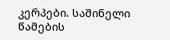კერპები. საშინელი წამების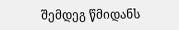შემდეგ წმიდანს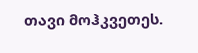თავი მოჰკვეთეს.